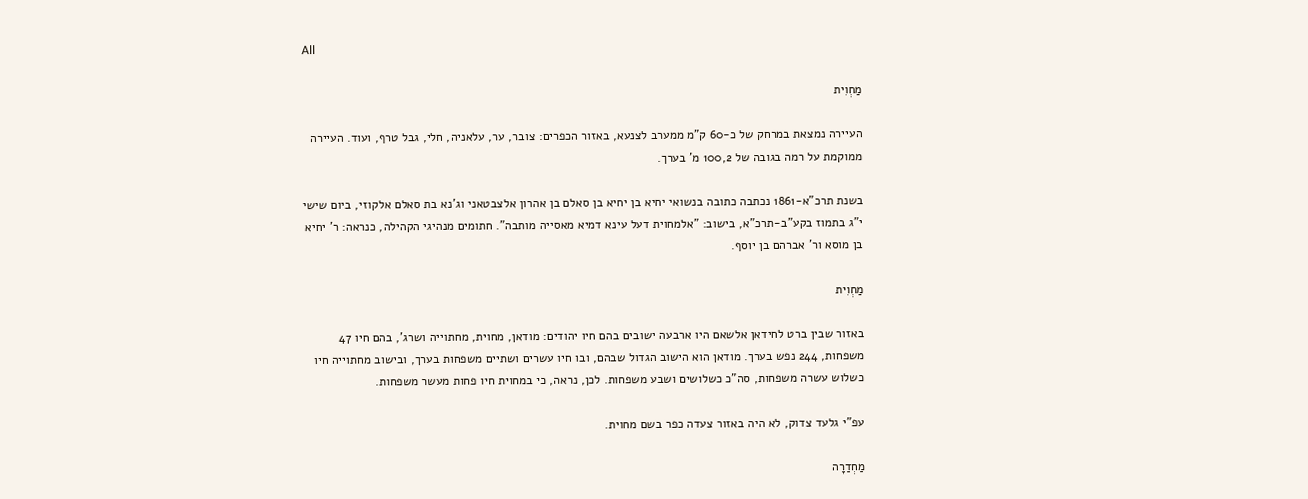All

מַחְוִית

העיירה נמצאת במרחק של כ-60 ק"מ ממערב לצנעא, באזור הכפרים: צובר, ער, עלאניה, חלי, גבל טרף, ועוד. העיירה ממוקמת על רמה בגובה של 100,2 מ' בערך.

בשנת תרכ"א-1861 נכתבה כתובה בנשואי יחיא בן יחיא בן סאלם בן אהרון אלצבטאני וג'נא בת סאלם אלקוזי, ביום שישי י"ג בתמוז בקע"ב-תרכ"א, בישוב: "אלמחוית דעל עינא דמיא מאסייה מותבה". חתומים מנהיגי הקהילה, כנראה: ר' יחיא בן מוסא ור' אברהם בן יוסף.

מַחְוִית

באזור שבין ברט לחידאן אלשאם היו ארבעה ישובים בהם חיו יהודים: מודאן, מחוית, מחתוייה ושרג', בהם חיו 47 משפחות, 244 נפש בערך. מודאן הוא הישוב הגדול שבהם, ובו חיו עשרים ושתיים משפחות בערך, ובישוב מחתוייה חיו כשלוש עשרה משפחות, סה"כ כשלושים ושבע משפחות. לכן, נראה, כי במחוית חיו פחות מעשר משפחות.

עפ"י גלעד צדוק, לא היה באזור צעדה כפר בשם מחוית.

מַחְדַרָה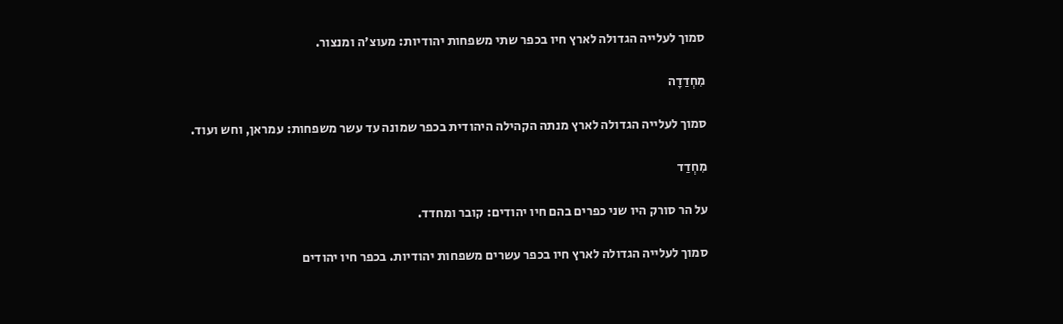סמוך לעלייה הגדולה לארץ חיו בכפר שתי משפחות יהודיות: מעוצ'ה ומנצור.

מִחְדַדָה

סמוך לעלייה הגדולה לארץ מנתה הקהילה היהודית בכפר שמונה עד עשר משפחות: עמראן, וחש ועוד.

מִחְדַד

על הר סורק היו שני כפרים בהם חיו יהודים: קובר ומחדד.

סמוך לעלייה הגדולה לארץ חיו בכפר עשרים משפחות יהודיות. בכפר חיו יהודים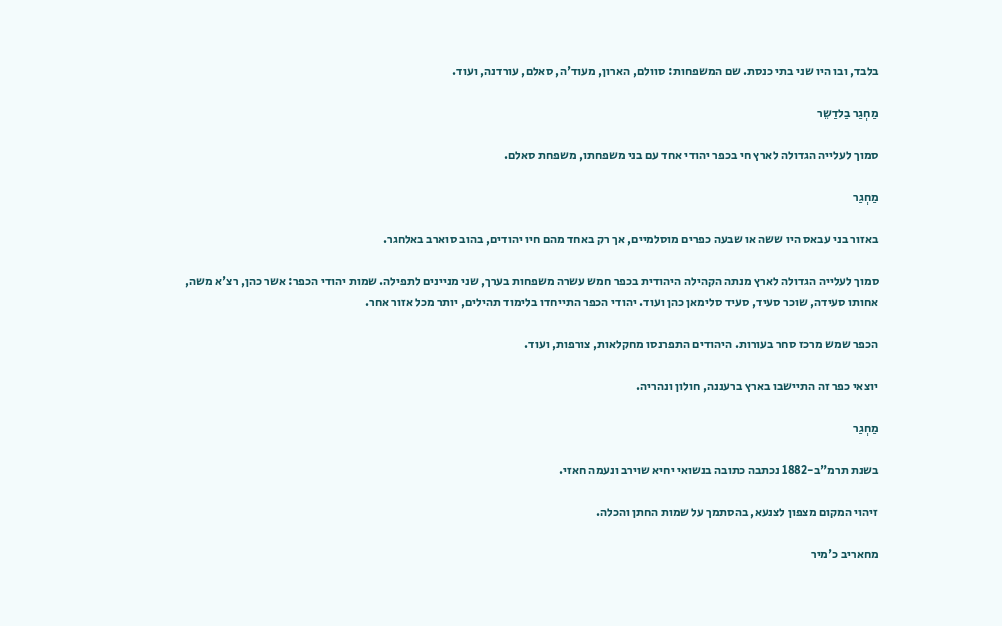בלבד, ובו היו שני בתי כנסת. שם המשפחות: סוולם, הארון, מעוד'ה, סאלם, עורדנה, ועוד.

מַחְגַר בַלדַשֵר

סמוך לעלייה הגדולה לארץ חי בכפר יהודי אחד עם בני משפחתו, משפחת סאלם.

מַחְגַר

באזור בני עבאס היו ששה או שבעה כפרים מוסלמיים, אך רק באחד מהם חיו יהודים, בהוב סוארב באלחגר.

סמוך לעלייה הגדולה לארץ מנתה הקהילה היהודית בכפר חמש עשרה משפחות בערך, שני מניינים לתפילה. שמות יהודי הכפר: אשר כהן, רצ'א משה, אחותו סעידה, שוכר סעיד, סעיד סלימאן כהן ועוד. יהודי הכפר התייחדו בלימוד תהילים, יותר מכל אזור אחר.

הכפר שמש מרכז סחר בעורות. היהודים התפרנסו מחקלאות, צורפות, ועוד.

יוצאי כפר זה התיישבו בארץ ברעננה, חולון ונהריה.

מַחְגַר

בשנת תרמ"ב-1882 נכתבה כתובה בנשואי יחיא שוירב ונעמה חאזי.

זיהוי המקום מצפון לצנעא, בהסתמך על שמות החתן והכלה.

מחאריב כ'מיר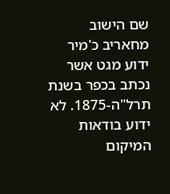שם הישוב מחאריב כ'מיר ידוע מגט אשר נכתב בכפר בשנת תרל"ה-1875. לא ידוע בודאות המיקום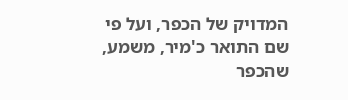המדויק של הכפר, ועל פי שם התואר כ'מיר, משמע, שהכפר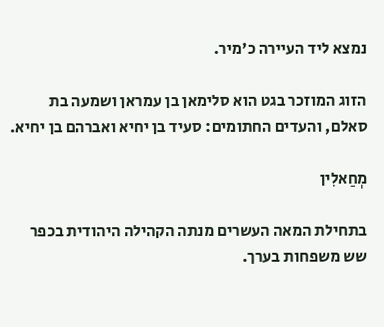נמצא ליד העיירה כ'מיר.

הזוג המוזכר בגט הוא סלימאן בן עמראן ושמעה בת סאלם, והעדים החתומים: סעיד בן יחיא ואברהם בן יחיא.

מְחַאלִין

בתחילת המאה העשרים מנתה הקהילה היהודית בכפר שש משפחות בערך.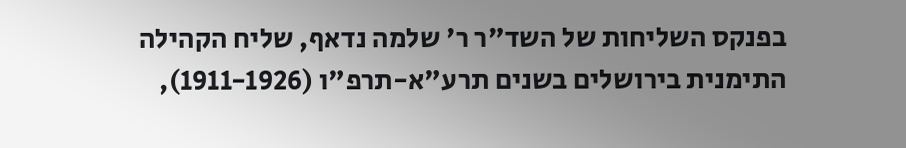בפנקס השליחות של השד"ר ר' שלמה נדאף, שליח הקהילה התימנית בירושלים בשנים תרע"א-תרפ"ו (1911-1926),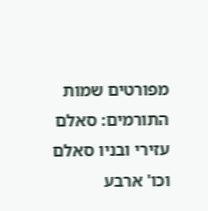מפורטים שמות התורמים: סאלם עזירי ובניו סאלם וכו' ארבע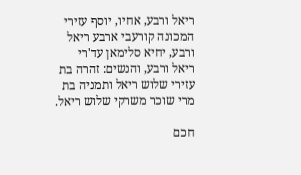ריאל ורבע, אחיו, יוסף עזירי המכונה קורעבי ארבע ריאל ורבע, יחיא סלימאן עד'רי ריאל ורבע, והנשים: זהרה בת עזירי שלוש ריאל ותמניה בת מרי שוכר משרקי שלוש ריאל.

חכם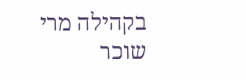בקהילה מרי שוכר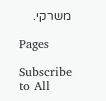משרקי.

Pages

Subscribe to All